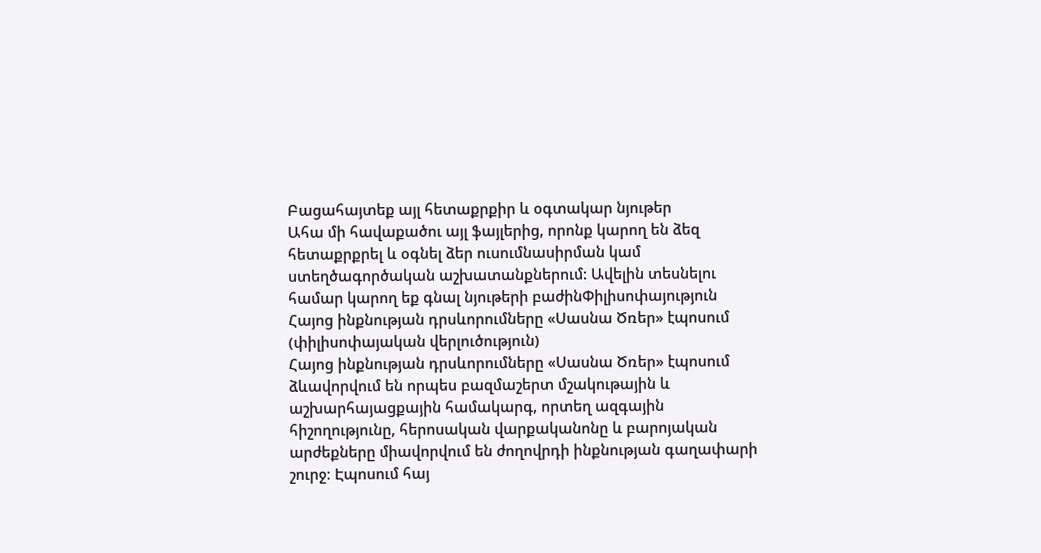Բացահայտեք այլ հետաքրքիր և օգտակար նյութեր
Ահա մի հավաքածու այլ ֆայլերից, որոնք կարող են ձեզ հետաքրքրել և օգնել ձեր ուսումնասիրման կամ ստեղծագործական աշխատանքներում: Ավելին տեսնելու համար կարող եք գնալ նյութերի բաժինՓիլիսոփայություն
Հայոց ինքնության դրսևորումները «Սասնա Ծռեր» էպոսում (փիլիսոփայական վերլուծություն)
Հայոց ինքնության դրսևորումները «Սասնա Ծռեր» էպոսում ձևավորվում են որպես բազմաշերտ մշակութային և աշխարհայացքային համակարգ, որտեղ ազգային հիշողությունը, հերոսական վարքականոնը և բարոյական արժեքները միավորվում են ժողովրդի ինքնության գաղափարի շուրջ։ Էպոսում հայ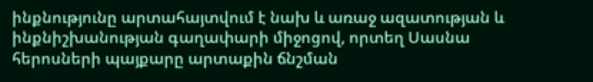ինքնությունը արտահայտվում է նախ և առաջ ազատության և ինքնիշխանության գաղափարի միջոցով, որտեղ Սասնա հերոսների պայքարը արտաքին ճնշման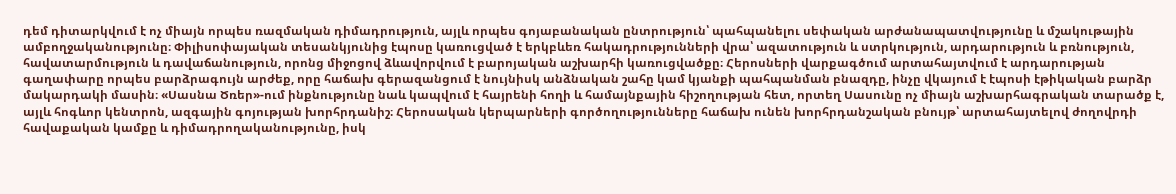դեմ դիտարկվում է ոչ միայն որպես ռազմական դիմադրություն, այլև որպես գոյաբանական ընտրություն՝ պահպանելու սեփական արժանապատվությունը և մշակութային ամբողջականությունը։ Փիլիսոփայական տեսանկյունից էպոսը կառուցված է երկբևեռ հակադրությունների վրա՝ ազատություն և ստրկություն, արդարություն և բռնություն, հավատարմություն և դավաճանություն, որոնց միջոցով ձևավորվում է բարոյական աշխարհի կառուցվածքը։ Հերոսների վարքագծում արտահայտվում է արդարության գաղափարը որպես բարձրագույն արժեք, որը հաճախ գերազանցում է նույնիսկ անձնական շահը կամ կյանքի պահպանման բնազդը, ինչը վկայում է էպոսի էթիկական բարձր մակարդակի մասին։ «Սասնա Ծռեր»-ում ինքնությունը նաև կապվում է հայրենի հողի և համայնքային հիշողության հետ, որտեղ Սասունը ոչ միայն աշխարհագրական տարածք է, այլև հոգևոր կենտրոն, ազգային գոյության խորհրդանիշ։ Հերոսական կերպարների գործողությունները հաճախ ունեն խորհրդանշական բնույթ՝ արտահայտելով ժողովրդի հավաքական կամքը և դիմադրողականությունը, իսկ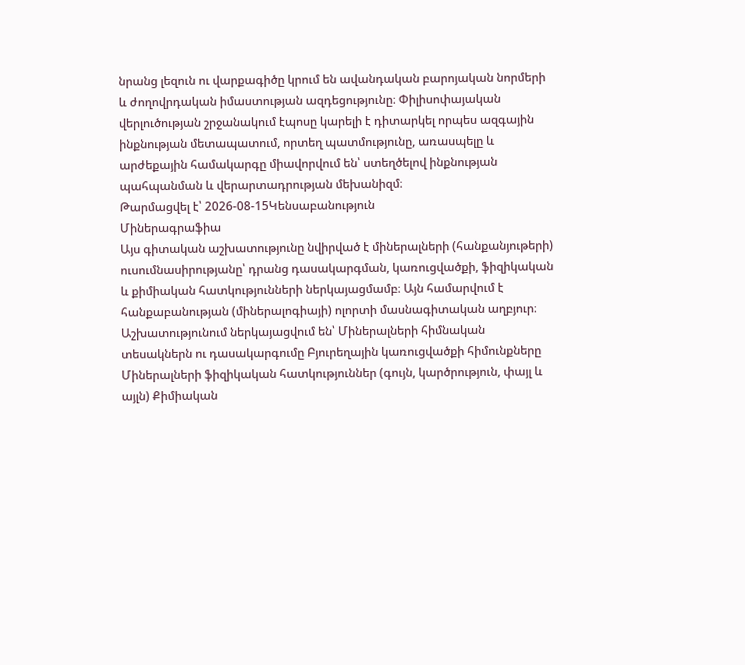նրանց լեզուն ու վարքագիծը կրում են ավանդական բարոյական նորմերի և ժողովրդական իմաստության ազդեցությունը։ Փիլիսոփայական վերլուծության շրջանակում էպոսը կարելի է դիտարկել որպես ազգային ինքնության մետապատում, որտեղ պատմությունը, առասպելը և արժեքային համակարգը միավորվում են՝ ստեղծելով ինքնության պահպանման և վերարտադրության մեխանիզմ։
Թարմացվել է՝ 2026-08-15Կենսաբանություն
Միներագրաֆիա
Այս գիտական աշխատությունը նվիրված է միներալների (հանքանյութերի) ուսումնասիրությանը՝ դրանց դասակարգման, կառուցվածքի, ֆիզիկական և քիմիական հատկությունների ներկայացմամբ։ Այն համարվում է հանքաբանության (միներալոգիայի) ոլորտի մասնագիտական աղբյուր։ Աշխատությունում ներկայացվում են՝ Միներալների հիմնական տեսակներն ու դասակարգումը Բյուրեղային կառուցվածքի հիմունքները Միներալների ֆիզիկական հատկություններ (գույն, կարծրություն, փայլ և այլն) Քիմիական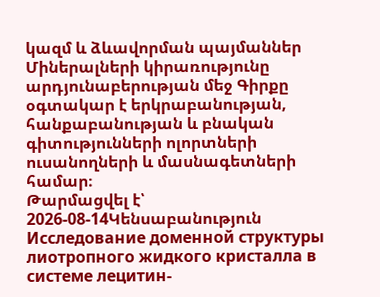կազմ և ձևավորման պայմաններ Միներալների կիրառությունը արդյունաբերության մեջ Գիրքը օգտակար է երկրաբանության, հանքաբանության և բնական գիտությունների ոլորտների ուսանողների և մասնագետների համար։
Թարմացվել է՝ 2026-08-14Կենսաբանություն
Исследование доменной структуры лиотропного жидкого кристалла в системе лецитин-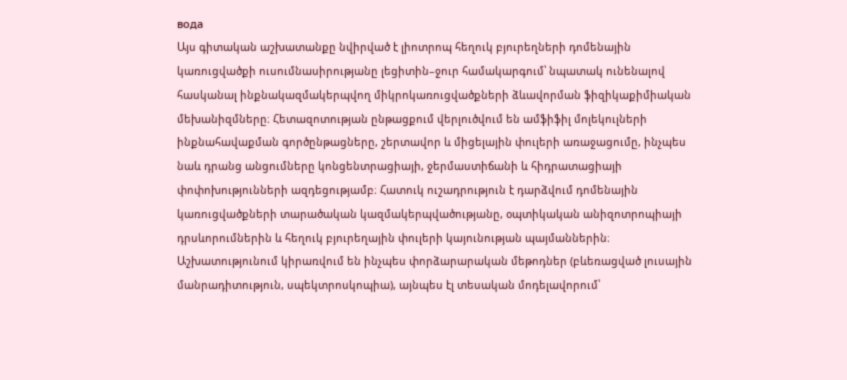вода
Այս գիտական աշխատանքը նվիրված է լիոտրոպ հեղուկ բյուրեղների դոմենային կառուցվածքի ուսումնասիրությանը լեցիտին–ջուր համակարգում՝ նպատակ ունենալով հասկանալ ինքնակազմակերպվող միկրոկառուցվածքների ձևավորման ֆիզիկաքիմիական մեխանիզմները։ Հետազոտության ընթացքում վերլուծվում են ամֆիֆիլ մոլեկուլների ինքնահավաքման գործընթացները, շերտավոր և միցելային փուլերի առաջացումը, ինչպես նաև դրանց անցումները կոնցենտրացիայի, ջերմաստիճանի և հիդրատացիայի փոփոխությունների ազդեցությամբ։ Հատուկ ուշադրություն է դարձվում դոմենային կառուցվածքների տարածական կազմակերպվածությանը, օպտիկական անիզոտրոպիայի դրսևորումներին և հեղուկ բյուրեղային փուլերի կայունության պայմաններին։ Աշխատությունում կիրառվում են ինչպես փորձարարական մեթոդներ (բևեռացված լուսային մանրադիտություն, սպեկտրոսկոպիա), այնպես էլ տեսական մոդելավորում՝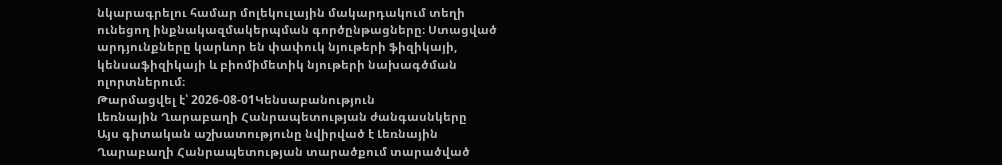նկարագրելու համար մոլեկուլային մակարդակում տեղի ունեցող ինքնակազմակերպման գործընթացները։ Ստացված արդյունքները կարևոր են փափուկ նյութերի ֆիզիկայի, կենսաֆիզիկայի և բիոմիմետիկ նյութերի նախագծման ոլորտներում։
Թարմացվել է՝ 2026-08-01Կենսաբանություն
Լեռնային Ղարաբաղի Հանրապետության ժանգասնկերը
Այս գիտական աշխատությունը նվիրված է Լեռնային Ղարաբաղի Հանրապետության տարածքում տարածված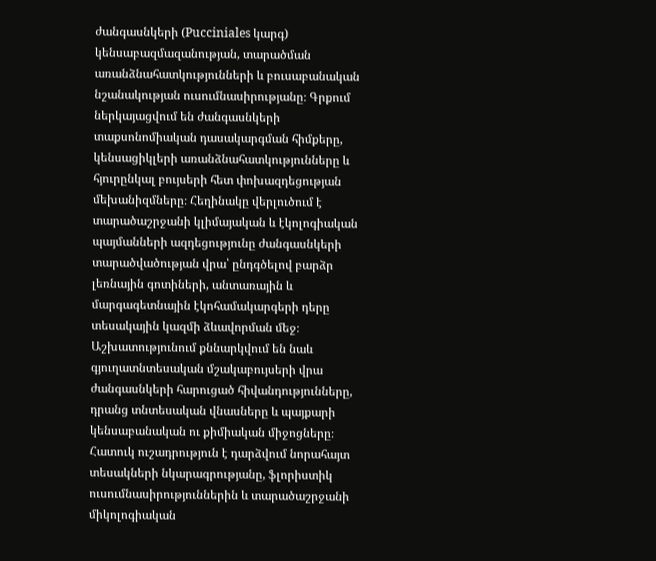ժանգասնկերի (Pucciniales կարգ) կենսաբազմազանության, տարածման առանձնահատկությունների և բուսաբանական նշանակության ուսումնասիրությանը։ Գրքում ներկայացվում են ժանգասնկերի տաքսոնոմիական դասակարգման հիմքերը, կենսացիկլերի առանձնահատկությունները և հյուրընկալ բույսերի հետ փոխազդեցության մեխանիզմները։ Հեղինակը վերլուծում է տարածաշրջանի կլիմայական և էկոլոգիական պայմանների ազդեցությունը ժանգասնկերի տարածվածության վրա՝ ընդգծելով բարձր լեռնային գոտիների, անտառային և մարգագետնային էկոհամակարգերի դերը տեսակային կազմի ձևավորման մեջ։ Աշխատությունում քննարկվում են նաև գյուղատնտեսական մշակաբույսերի վրա ժանգասնկերի հարուցած հիվանդությունները, դրանց տնտեսական վնասները և պայքարի կենսաբանական ու քիմիական միջոցները։ Հատուկ ուշադրություն է դարձվում նորահայտ տեսակների նկարագրությանը, ֆլորիստիկ ուսումնասիրություններին և տարածաշրջանի միկոլոգիական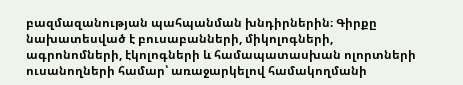բազմազանության պահպանման խնդիրներին։ Գիրքը նախատեսված է բուսաբանների, միկոլոգների, ագրոնոմների, էկոլոգների և համապատասխան ոլորտների ուսանողների համար՝ առաջարկելով համակողմանի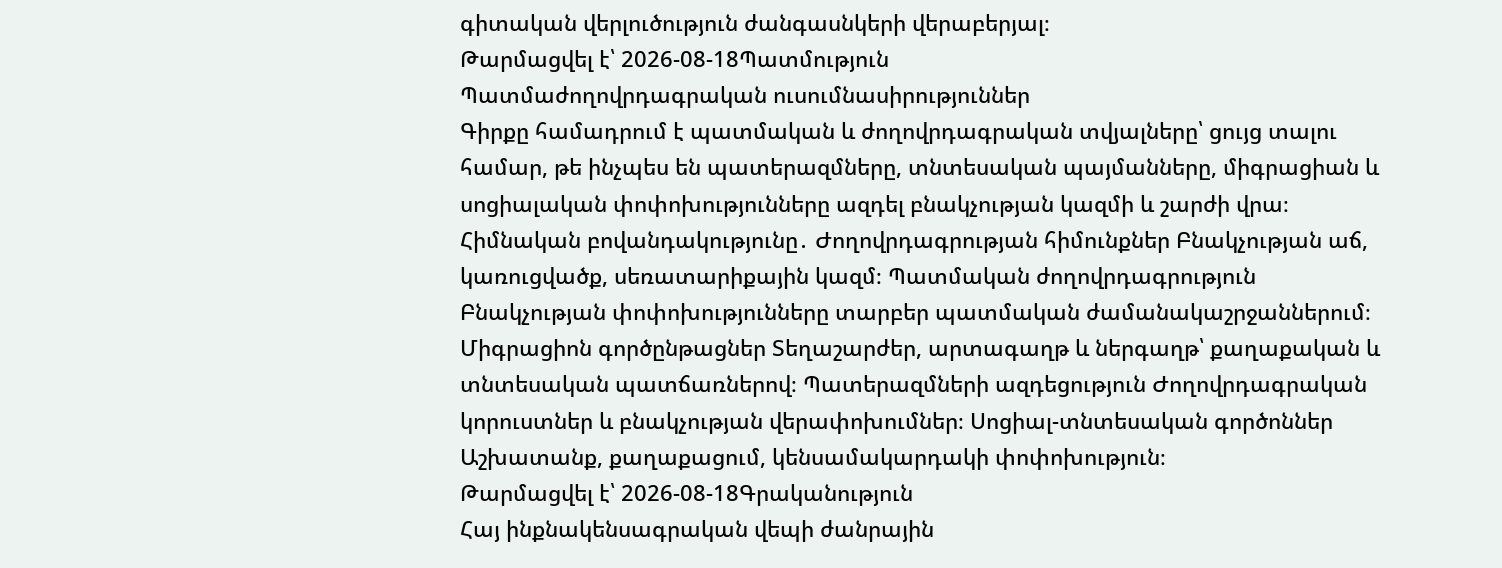գիտական վերլուծություն ժանգասնկերի վերաբերյալ։
Թարմացվել է՝ 2026-08-18Պատմություն
Պատմաժողովրդագրական ուսումնասիրություններ
Գիրքը համադրում է պատմական և ժողովրդագրական տվյալները՝ ցույց տալու համար, թե ինչպես են պատերազմները, տնտեսական պայմանները, միգրացիան և սոցիալական փոփոխությունները ազդել բնակչության կազմի և շարժի վրա։ Հիմնական բովանդակությունը․ Ժողովրդագրության հիմունքներ Բնակչության աճ, կառուցվածք, սեռատարիքային կազմ։ Պատմական ժողովրդագրություն Բնակչության փոփոխությունները տարբեր պատմական ժամանակաշրջաններում։ Միգրացիոն գործընթացներ Տեղաշարժեր, արտագաղթ և ներգաղթ՝ քաղաքական և տնտեսական պատճառներով։ Պատերազմների ազդեցություն Ժողովրդագրական կորուստներ և բնակչության վերափոխումներ։ Սոցիալ-տնտեսական գործոններ Աշխատանք, քաղաքացում, կենսամակարդակի փոփոխություն։
Թարմացվել է՝ 2026-08-18Գրականություն
Հայ ինքնակենսագրական վեպի ժանրային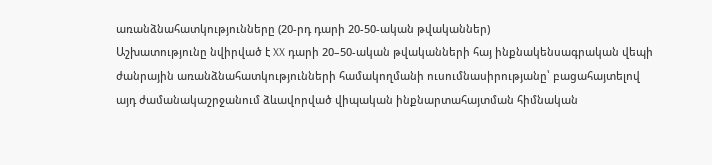առանձնահատկությունները (20-րդ դարի 20-50-ական թվականներ)
Աշխատությունը նվիրված է XX դարի 20–50-ական թվականների հայ ինքնակենսագրական վեպի ժանրային առանձնահատկությունների համակողմանի ուսումնասիրությանը՝ բացահայտելով այդ ժամանակաշրջանում ձևավորված վիպական ինքնարտահայտման հիմնական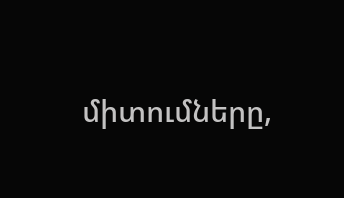միտումները,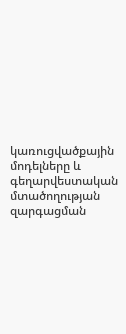կառուցվածքային մոդելները և գեղարվեստական մտածողության զարգացման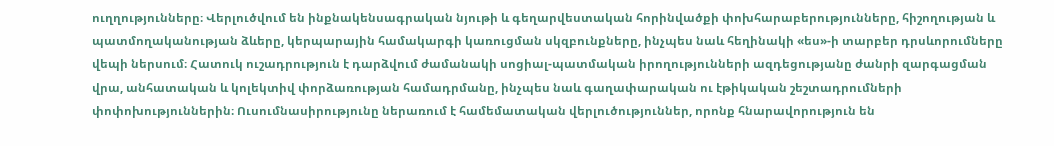ուղղությունները։ Վերլուծվում են ինքնակենսագրական նյութի և գեղարվեստական հորինվածքի փոխհարաբերությունները, հիշողության և պատմողականության ձևերը, կերպարային համակարգի կառուցման սկզբունքները, ինչպես նաև հեղինակի «ես»-ի տարբեր դրսևորումները վեպի ներսում։ Հատուկ ուշադրություն է դարձվում ժամանակի սոցիալ-պատմական իրողությունների ազդեցությանը ժանրի զարգացման վրա, անհատական և կոլեկտիվ փորձառության համադրմանը, ինչպես նաև գաղափարական ու էթիկական շեշտադրումների փոփոխություններին։ Ուսումնասիրությունը ներառում է համեմատական վերլուծություններ, որոնք հնարավորություն են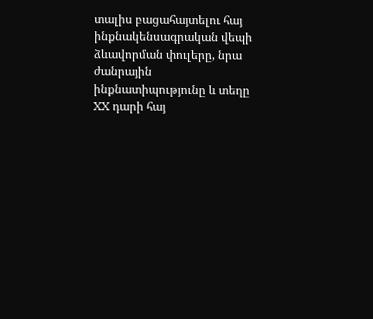տալիս բացահայտելու հայ ինքնակենսագրական վեպի ձևավորման փուլերը, նրա ժանրային ինքնատիպությունը և տեղը XX դարի հայ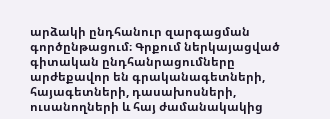արձակի ընդհանուր զարգացման գործընթացում։ Գրքում ներկայացված գիտական ընդհանրացումները արժեքավոր են գրականագետների, հայագետների, դասախոսների, ուսանողների և հայ ժամանակակից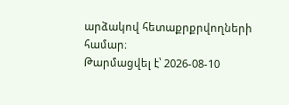արձակով հետաքրքրվողների համար։
Թարմացվել է՝ 2026-08-10